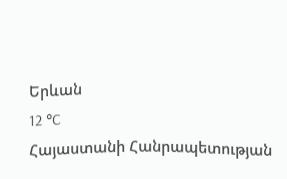Երևան
12 °C
Հայաստանի Հանրապետության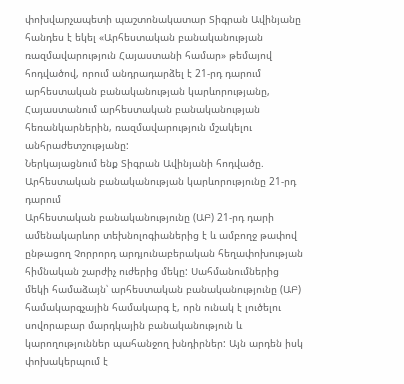փոխվարչապետի պաշտոնակատար Տիգրան Ավինյանը հանդես է եկել «Արհեստական բանականության ռազմավարություն Հայաստանի համար» թեմայով հոդվածով, որում անդրադարձել է 21-րդ դարում արհեստական բանականության կարևորությանը, Հայաստանում արհեստական բանականության հեռանկարներին, ռազմավարություն մշակելու անհրաժետշությանը:
Ներկայացնում ենք Տիգրան Ավինյանի հոդվածը.
Արհեստական բանականության կարևորությունը 21-րդ դարում
Արհեստական բանականությունը (ԱԲ) 21-րդ դարի ամենակարևոր տեխնոլոգիաներից է և ամբողջ թափով ընթացող Չորրորդ արդյունաբերական հեղափոխության հիմնական շարժիչ ուժերից մեկը: Սահմանումներից մեկի համաձայն՝ արհեստական բանականությունը (ԱԲ) համակարգչային համակարգ է, որն ունակ է լուծելու սովորաբար մարդկային բանականություն և կարողություններ պահանջող խնդիրներ: Այն արդեն իսկ փոխակերպում է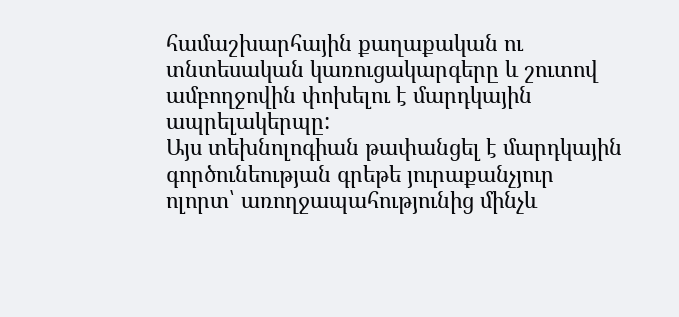համաշխարհային քաղաքական ու տնտեսական կառուցակարգերը և շուտով ամբողջովին փոխելու է մարդկային ապրելակերպը:
Այս տեխնոլոգիան թափանցել է մարդկային գործունեության գրեթե յուրաքանչյուր ոլորտ՝ առողջապահությունից մինչև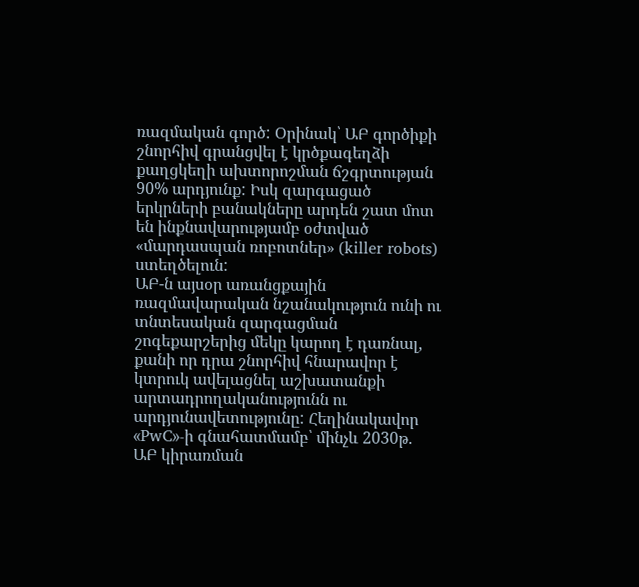ռազմական գործ: Օրինակ՝ ԱԲ գործիքի շնորհիվ գրանցվել է կրծքագեղձի քաղցկեղի ախտորոշման ճշգրտության 90% արդյունք: Իսկ զարգացած երկրների բանակները արդեն շատ մոտ են ինքնավարությամբ օժտված «մարդասպան ռոբոտներ» (killer robots) ստեղծելուն:
ԱԲ-ն այսօր առանցքային ռազմավարական նշանակություն ունի ու տնտեսական զարգացման շոգեքարշերից մեկը կարող է դառնալ, քանի որ դրա շնորհիվ հնարավոր է կտրուկ ավելացնել աշխատանքի արտադրողականությունն ու արդյունավետությունը: Հեղինակավոր «PwC»-ի գնահատմամբ՝ մինչև 2030թ. ԱԲ կիրառման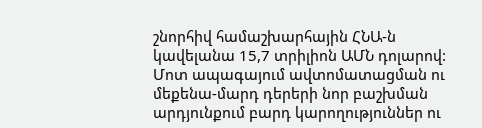շնորհիվ համաշխարհային ՀՆԱ-ն կավելանա 15,7 տրիլիոն ԱՄՆ դոլարով:
Մոտ ապագայում ավտոմատացման ու մեքենա-մարդ դերերի նոր բաշխման արդյունքում բարդ կարողություններ ու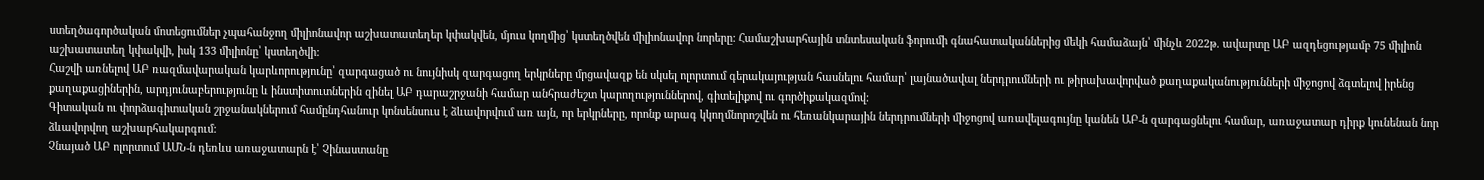ստեղծագործական մոտեցումներ չպահանջող միլիոնավոր աշխատատեղեր կփակվեն, մյուս կողմից՝ կստեղծվեն միլիոնավոր նորերը: Համաշխարհային տնտեսական ֆորումի գնահատականներից մեկի համաձայն՝ մինչև 2022թ. ավարտը ԱԲ ազդեցությամբ 75 միլիոն աշխատատեղ կփակվի, իսկ 133 միլիոնը՝ կստեղծվի:
Հաշվի առնելով ԱԲ ռազմավարական կարևորությունը՝ զարգացած ու նույնիսկ զարգացող երկրները մրցավազք են սկսել ոլորտում գերակայության հասնելու համար՝ լայնածավալ ներդրումների ու թիրախավորված քաղաքականությունների միջոցով ձգտելով իրենց քաղաքացիներին, արդյունաբերությունը և ինստիտուտներին զինել ԱԲ դարաշրջանի համար անհրաժեշտ կարողություններով, գիտելիքով ու գործիքակազմով:
Գիտական ու փորձագիտական շրջանակներում համընդհանուր կոնսենսուս է ձևավորվում առ այն, որ երկրները, որոնք արագ կկողմնորոշվեն ու հեռանկարային ներդրումների միջոցով առավելագույնը կանեն ԱԲ-ն զարգացնելու համար, առաջատար դիրք կունենան նոր ձևավորվող աշխարհակարգում:
Չնայած ԱԲ ոլորտում ԱՄՆ-ն դեռևս առաջատարն է՝ Չինաստանը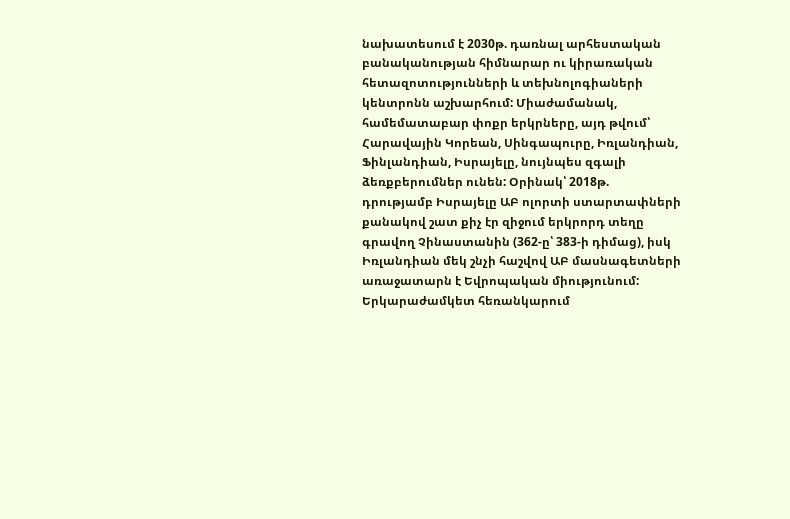նախատեսում է 2030թ. դառնալ արհեստական բանականության հիմնարար ու կիրառական հետազոտությունների և տեխնոլոգիաների կենտրոնն աշխարհում: Միաժամանակ, համեմատաբար փոքր երկրները, այդ թվում՝ Հարավային Կորեան, Սինգապուրը, Իռլանդիան, Ֆինլանդիան, Իսրայելը, նույնպես զգալի ձեռքբերումներ ունեն: Օրինակ՝ 2018թ. դրությամբ Իսրայելը ԱԲ ոլորտի ստարտափների քանակով շատ քիչ էր զիջում երկրորդ տեղը գրավող Չինաստանին (362-ը՝ 383-ի դիմաց), իսկ Իռլանդիան մեկ շնչի հաշվով ԱԲ մասնագետների առաջատարն է Եվրոպական միությունում: Երկարաժամկետ հեռանկարում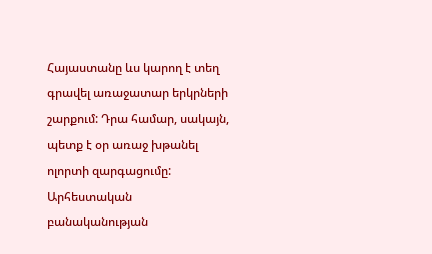Հայաստանը ևս կարող է տեղ գրավել առաջատար երկրների շարքում: Դրա համար, սակայն, պետք է օր առաջ խթանել ոլորտի զարգացումը:
Արհեստական բանականության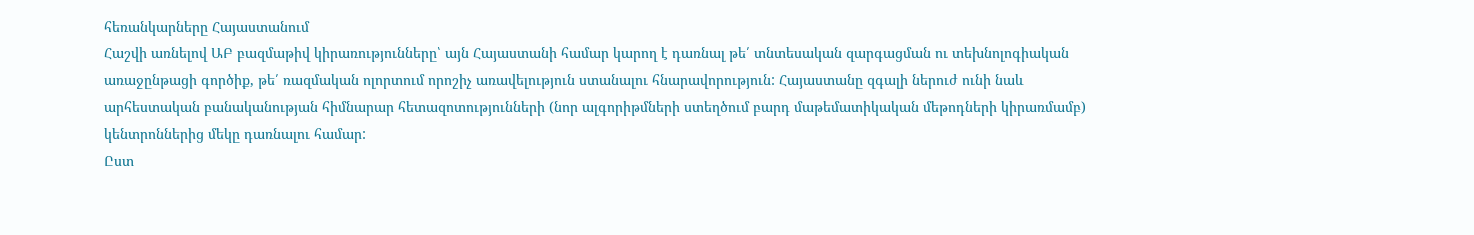հեռանկարները Հայաստանում
Հաշվի առնելով ԱԲ բազմաթիվ կիրառությունները՝ այն Հայաստանի համար կարող է դառնալ թե՛ տնտեսական զարգացման ու տեխնոլոգիական առաջընթացի գործիք, թե՛ ռազմական ոլորտում որոշիչ առավելություն ստանալու հնարավորություն: Հայաստանը զգալի ներուժ ունի նաև արհեստական բանականության հիմնարար հետազոտությունների (նոր ալգորիթմների ստեղծում բարդ մաթեմատիկական մեթոդների կիրառմամբ) կենտրոններից մեկը դառնալու համար:
Ըստ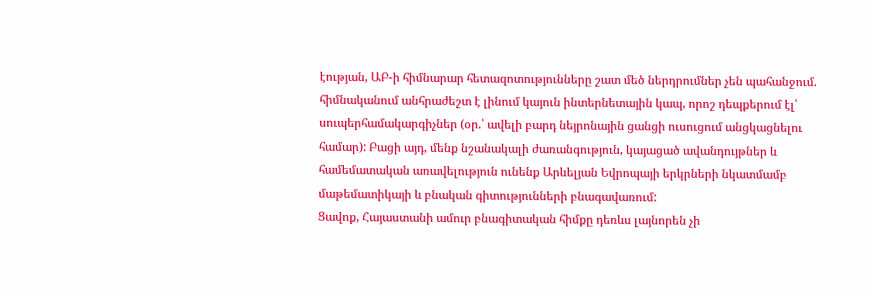էության, ԱԲ-ի հիմնարար հետազոտությունները շատ մեծ ներդրումներ չեն պահանջում. հիմնականում անհրաժեշտ է լինում կայուն ինտերնետային կապ, որոշ դեպքերում էլ՝ սուպերհամակարգիչներ (օր.՝ ավելի բարդ նեյրոնային ցանցի ուսուցում անցկացնելու համար): Բացի այդ, մենք նշանակալի ժառանգություն, կայացած ավանդույթներ և համեմատական առավելություն ունենք Արևելյան Եվրոպայի երկրների նկատմամբ մաթեմատիկայի և բնական գիտությունների բնագավառում:
Ցավոք, Հայաստանի ամուր բնագիտական հիմքը դեռևս լայնորեն չի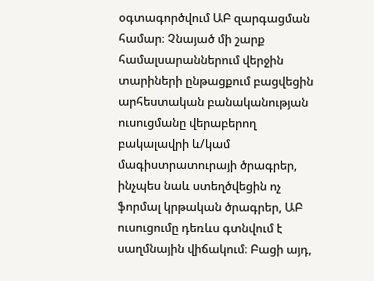օգտագործվում ԱԲ զարգացման համար։ Չնայած մի շարք համալսարաններում վերջին տարիների ընթացքում բացվեցին արհեստական բանականության ուսուցմանը վերաբերող բակալավրի և/կամ մագիստրատուրայի ծրագրեր, ինչպես նաև ստեղծվեցին ոչ ֆորմալ կրթական ծրագրեր, ԱԲ ուսուցումը դեռևս գտնվում է սաղմնային վիճակում։ Բացի այդ,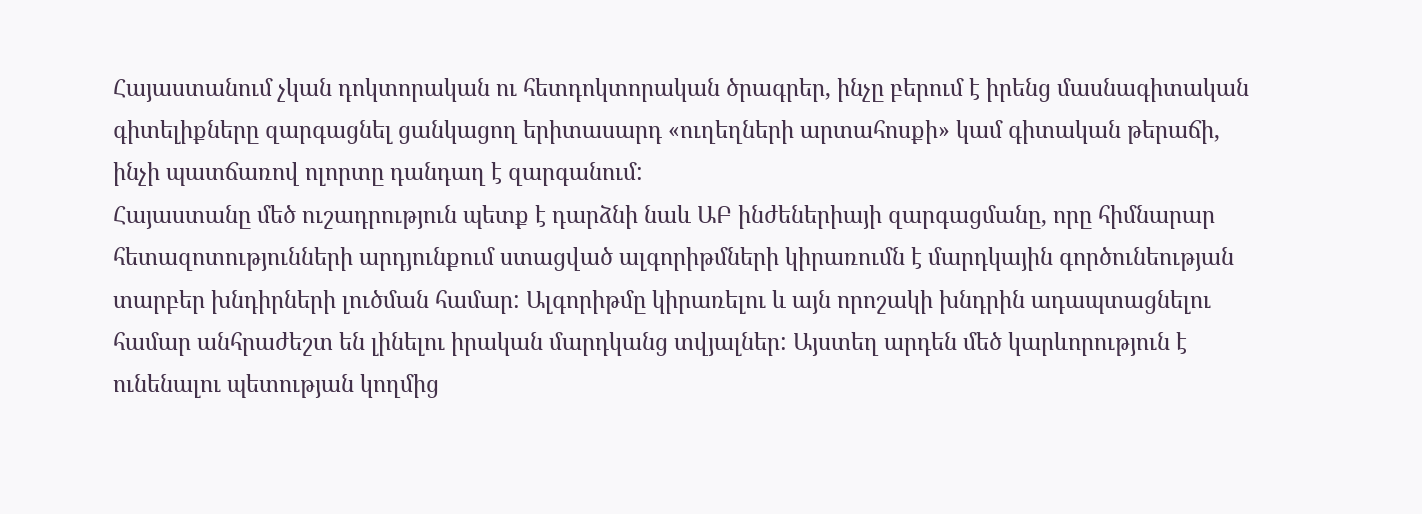Հայաստանում չկան դոկտորական ու հետդոկտորական ծրագրեր, ինչը բերում է իրենց մասնագիտական գիտելիքները զարգացնել ցանկացող երիտասարդ «ուղեղների արտահոսքի» կամ գիտական թերաճի, ինչի պատճառով ոլորտը դանդաղ է զարգանում:
Հայաստանը մեծ ուշադրություն պետք է դարձնի նաև ԱԲ ինժեներիայի զարգացմանը, որը հիմնարար հետազոտությունների արդյունքում ստացված ալգորիթմների կիրառումն է մարդկային գործունեության տարբեր խնդիրների լուծման համար: Ալգորիթմը կիրառելու և այն որոշակի խնդրին ադապտացնելու համար անհրաժեշտ են լինելու իրական մարդկանց տվյալներ: Այստեղ արդեն մեծ կարևորություն է ունենալու պետության կողմից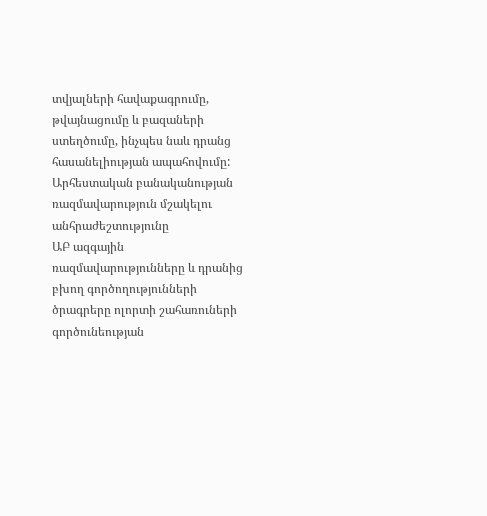տվյալների հավաքագրումը, թվայնացումը և բազաների ստեղծումը, ինչպես նաև դրանց հասանելիության ապահովումը:
Արհեստական բանականության ռազմավարություն մշակելու անհրաժեշտությունը
ԱԲ ազգային ռազմավարությունները և դրանից բխող գործողությունների ծրագրերը ոլորտի շահառուների գործունեության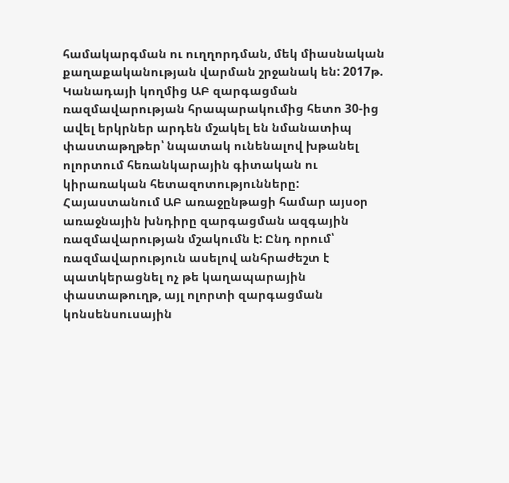համակարգման ու ուղղորդման, մեկ միասնական քաղաքականության վարման շրջանակ են: 2017թ. Կանադայի կողմից ԱԲ զարգացման ռազմավարության հրապարակումից հետո 30-ից ավել երկրներ արդեն մշակել են նմանատիպ փաստաթղթեր՝ նպատակ ունենալով խթանել ոլորտում հեռանկարային գիտական ու կիրառական հետազոտությունները:
Հայաստանում ԱԲ առաջընթացի համար այսօր առաջնային խնդիրը զարգացման ազգային ռազմավարության մշակումն է: Ընդ որում՝ ռազմավարություն ասելով անհրաժեշտ է պատկերացնել ոչ թե կաղապարային փաստաթուղթ, այլ ոլորտի զարգացման կոնսենսուսային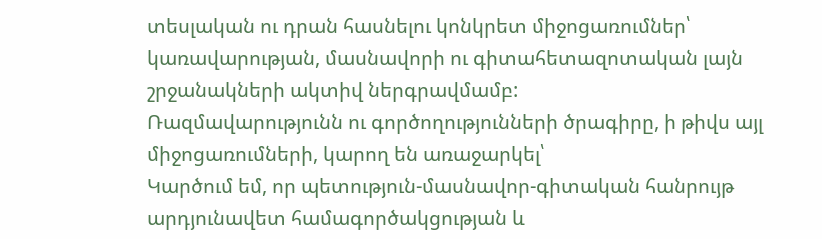տեսլական ու դրան հասնելու կոնկրետ միջոցառումներ՝ կառավարության, մասնավորի ու գիտահետազոտական լայն շրջանակների ակտիվ ներգրավմամբ:
Ռազմավարությունն ու գործողությունների ծրագիրը, ի թիվս այլ միջոցառումների, կարող են առաջարկել՝
Կարծում եմ, որ պետություն-մասնավոր-գիտական հանրույթ արդյունավետ համագործակցության և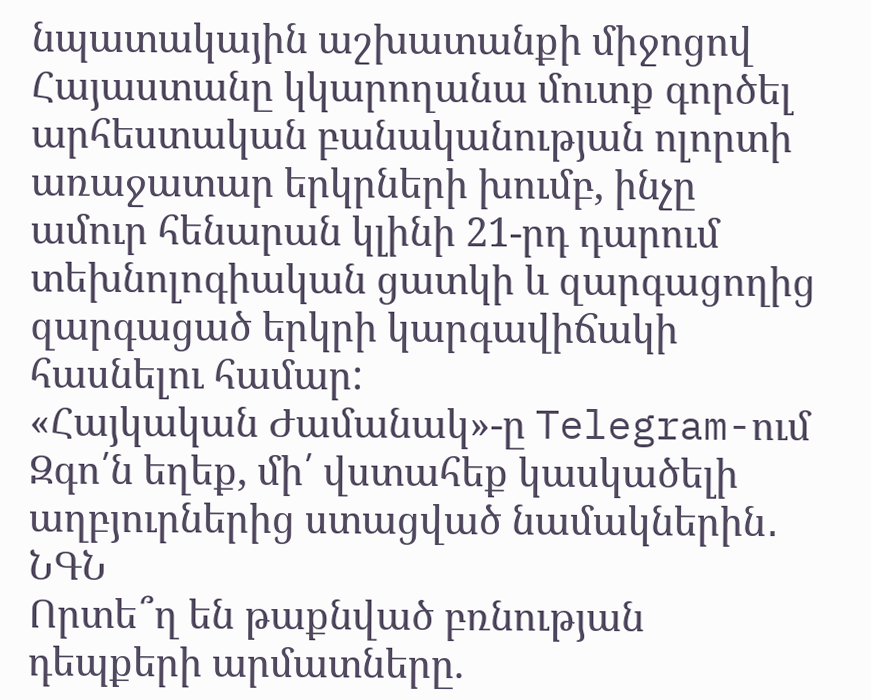նպատակային աշխատանքի միջոցով Հայաստանը կկարողանա մուտք գործել արհեստական բանականության ոլորտի առաջատար երկրների խումբ, ինչը ամուր հենարան կլինի 21-րդ դարում տեխնոլոգիական ցատկի և զարգացողից զարգացած երկրի կարգավիճակի հասնելու համար:
«Հայկական Ժամանակ»-ը Telegram-ում
Զգո՛ն եղեք, մի՛ վստահեք կասկածելի աղբյուրներից ստացված նամակներին․ ՆԳՆ
Որտե՞ղ են թաքնված բռնության դեպքերի արմատները.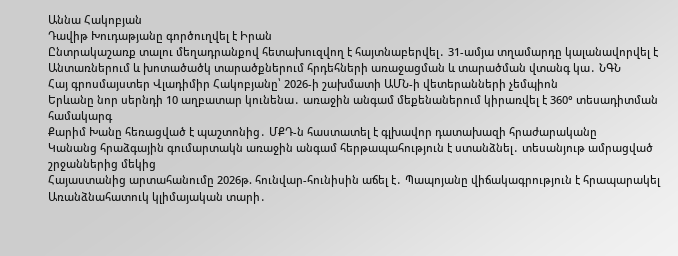Աննա Հակոբյան
Դավիթ Խուդաթյանը գործուղվել է Իրան
Ընտրակաշառք տալու մեղադրանքով հետախուզվող է հայտնաբերվել․ 31-ամյա տղամարդը կալանավորվել է
Անտառներում և խոտածածկ տարածքներում հրդեհների առաջացման և տարածման վտանգ կա․ ՆԳՆ
Հայ գրոսմայստեր Վլադիմիր Հակոբյանը՝ 2026-ի շախմատի ԱՄՆ-ի վետերանների չեմպիոն
Երևանը նոր սերնդի 10 աղբատար կունենա․ առաջին անգամ մեքենաներում կիրառվել է 360° տեսադիտման համակարգ
Քարիմ Խանը հեռացված է պաշտոնից․ ՄՔԴ-ն հաստատել է գլխավոր դատախազի հրաժարականը
Կանանց հրաձգային գումարտակն առաջին անգամ հերթապահություն է ստանձնել․ տեսանյութ ամրացված շրջաններից մեկից
Հայաստանից արտահանումը 2026թ. հունվար-հունիսին աճել է․ Պապոյանը վիճակագրություն է հրապարակել
Առանձնահատուկ կլիմայական տարի․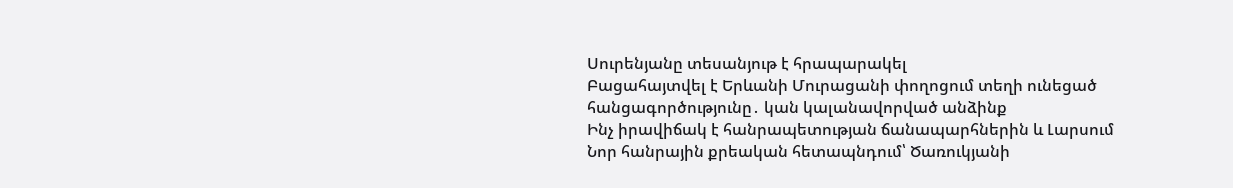Սուրենյանը տեսանյութ է հրապարակել
Բացահայտվել է Երևանի Մուրացանի փողոցում տեղի ունեցած հանցագործությունը․ կան կալանավորված անձինք
Ինչ իրավիճակ է հանրապետության ճանապարհներին և Լարսում
Նոր հանրային քրեական հետապնդում՝ Ծառուկյանի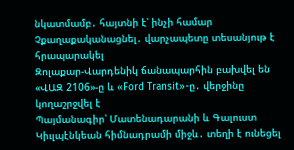նկատմամբ․ հայտնի է՝ ինչի համար
Չքաղաքականացնել․ վարչապետը տեսանյութ է հրապարակել
Զոլաքար-Վարդենիկ ճանապարհին բախվել են «ՎԱԶ 2106»-ը և «Ford Transit»-ը․ վերջինը կողաշրջվել է
Պայմանագիր՝ Մատենադարանի և Գալուստ Կիւլպէնկեան հիմնադրամի միջև․ տեղի է ունեցել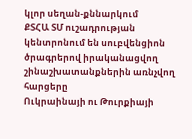կլոր սեղան-քննարկում
ՔՏՀԱ ՏՄ ուշադրության կենտրոնում են սուբվենցիոն ծրագրերով իրականացվող շինաշխատանքներին առնչվող հարցերը
Ուկրաինայի ու Թուրքիայի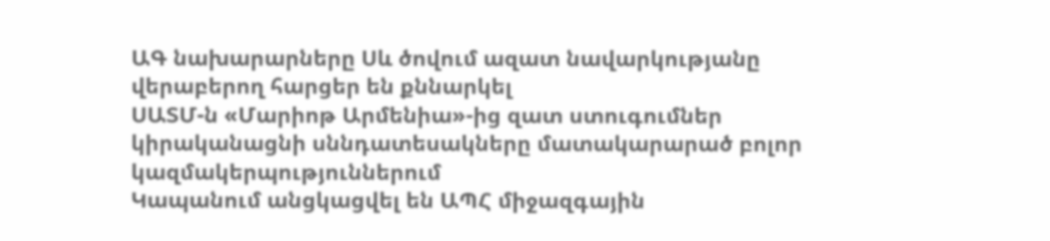ԱԳ նախարարները Սև ծովում ազատ նավարկությանը վերաբերող հարցեր են քննարկել
ՍԱՏՄ-ն «Մարիոթ Արմենիա»-ից զատ ստուգումներ կիրականացնի սննդատեսակները մատակարարած բոլոր կազմակերպություններում
Կապանում անցկացվել են ԱՊՀ միջազգային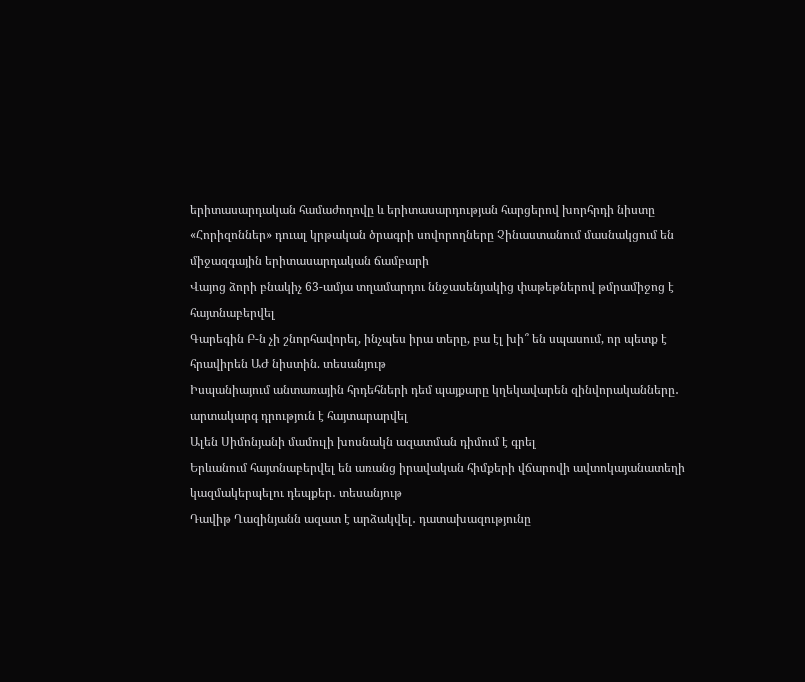երիտասարդական համաժողովը և երիտասարդության հարցերով խորհրդի նիստը
«Հորիզոններ» դուալ կրթական ծրագրի սովորողները Չինաստանում մասնակցում են միջազգային երիտասարդական ճամբարի
Վայոց ձորի բնակիչ 63-ամյա տղամարդու ննջասենյակից փաթեթներով թմրամիջոց է հայտնաբերվել
Գարեգին Բ-ն չի շնորհավորել, ինչպես իրա տերը, բա էլ խի՞ են սպասում, որ պետք է հրավիրեն ԱԺ նիստին. տեսանյութ
Իսպանիայում անտառային հրդեհների դեմ պայքարը կղեկավարեն զինվորականները․ արտակարգ դրություն է հայտարարվել
Ալեն Սիմոնյանի մամուլի խոսնակն ազատման դիմում է գրել
Երևանում հայտնաբերվել են առանց իրավական հիմքերի վճարովի ավտոկայանատեղի կազմակերպելու դեպքեր․ տեսանյութ
Դավիթ Ղազինյանն ազատ է արձակվել․ դատախազությունը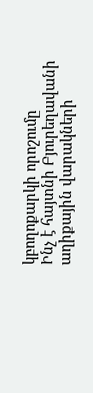կբողոքարկի որոշումը
Ինչ է հայտնի Բյուրեղավանի աղիքային վարակների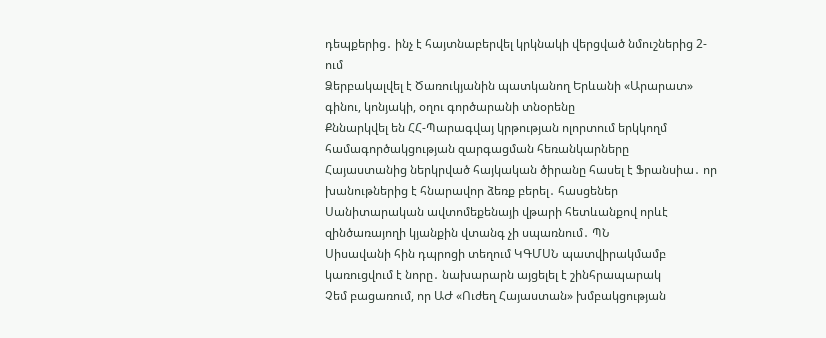դեպքերից․ ինչ է հայտնաբերվել կրկնակի վերցված նմուշներից 2-ում
Ձերբակալվել է Ծառուկյանին պատկանող Երևանի «Արարատ» գինու, կոնյակի, օղու գործարանի տնօրենը
Քննարկվել են ՀՀ-Պարագվայ կրթության ոլորտում երկկողմ համագործակցության զարգացման հեռանկարները
Հայաստանից ներկրված հայկական ծիրանը հասել է Ֆրանսիա․ որ խանութներից է հնարավոր ձեռք բերել․ հասցեներ
Սանիտարական ավտոմեքենայի վթարի հետևանքով որևէ զինծառայողի կյանքին վտանգ չի սպառնում․ ՊՆ
Սիսավանի հին դպրոցի տեղում ԿԳՄՍՆ պատվիրակմամբ կառուցվում է նորը․ նախարարն այցելել է շինհրապարակ
Չեմ բացառում, որ ԱԺ «Ուժեղ Հայաստան» խմբակցության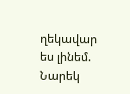ղեկավար ես լինեմ. Նարեկ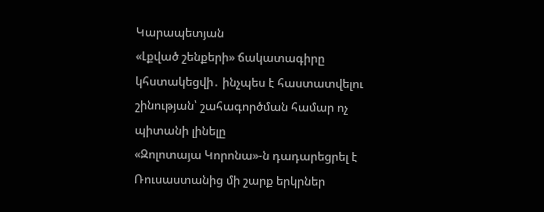Կարապետյան
«Լքված շենքերի» ճակատագիրը կհստակեցվի․ ինչպես է հաստատվելու շինության՝ շահագործման համար ոչ պիտանի լինելը
«Զոլոտայա Կորոնա»-ն դադարեցրել է Ռուսաստանից մի շարք երկրներ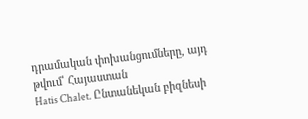դրամական փոխանցումները, այդ թվում՝ Հայաստան
Hatis Chalet. Ընտանեկան բիզնեսի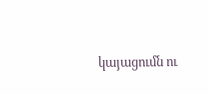կայացումն ու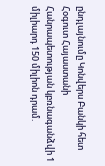ընդլայնումը Կոնվերս Բանկի հետ
Հօգուտ Հայաստանի Հանրապետության կբռնագանձվի 1 միլիարդ 150 միլիոն դրամ.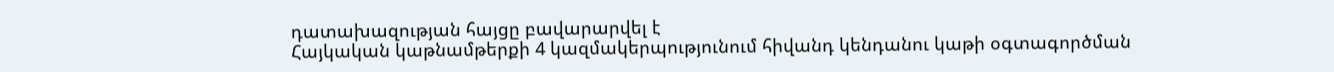դատախազության հայցը բավարարվել է
Հայկական կաթնամթերքի 4 կազմակերպությունում հիվանդ կենդանու կաթի օգտագործման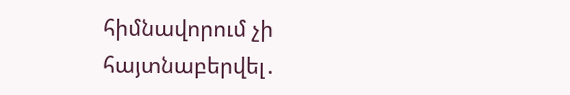հիմնավորում չի հայտնաբերվել․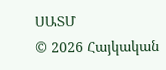ՍԱՏՄ
© 2026 Հայկական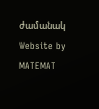ժամանակ
Website by MATEMAT